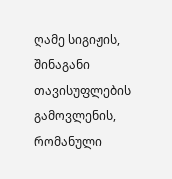ღამე სიგიჟის, შინაგანი თავისუფლების გამოვლენის, რომანული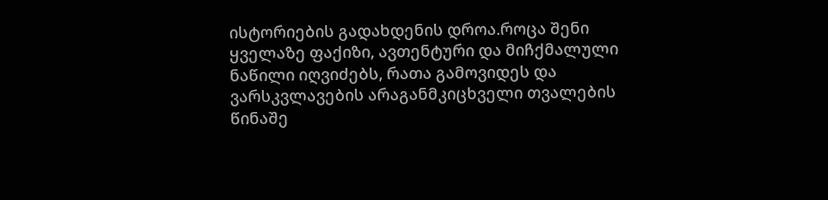ისტორიების გადახდენის დროა.როცა შენი ყველაზე ფაქიზი, ავთენტური და მიჩქმალული ნაწილი იღვიძებს, რათა გამოვიდეს და ვარსკვლავების არაგანმკიცხველი თვალების წინაშე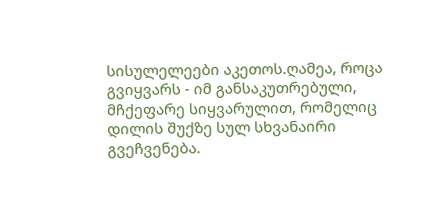სისულელეები აკეთოს.ღამეა, როცა გვიყვარს - იმ განსაკუთრებული, მჩქეფარე სიყვარულით, რომელიც დილის შუქზე სულ სხვანაირი გვეჩვენება.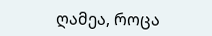ღამეა, როცა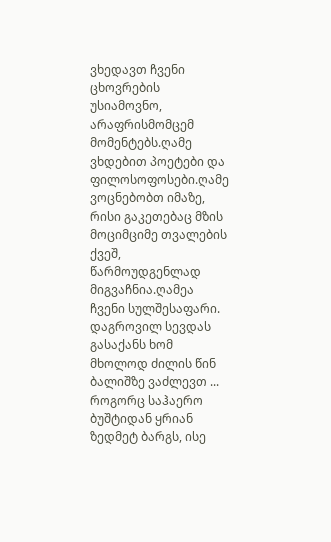ვხედავთ ჩვენი ცხოვრების უსიამოვნო, არაფრისმომცემ მომენტებს.ღამე ვხდებით პოეტები და ფილოსოფოსები.ღამე ვოცნებობთ იმაზე, რისი გაკეთებაც მზის მოციმციმე თვალების ქვეშ, წარმოუდგენლად მიგვაჩნია.ღამეა ჩვენი სულშესაფარი. დაგროვილ სევდას გასაქანს ხომ მხოლოდ ძილის წინ ბალიშზე ვაძლევთ ... როგორც საჰაერო ბუშტიდან ყრიან ზედმეტ ბარგს, ისე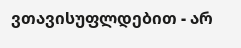ვთავისუფლდებით - არ